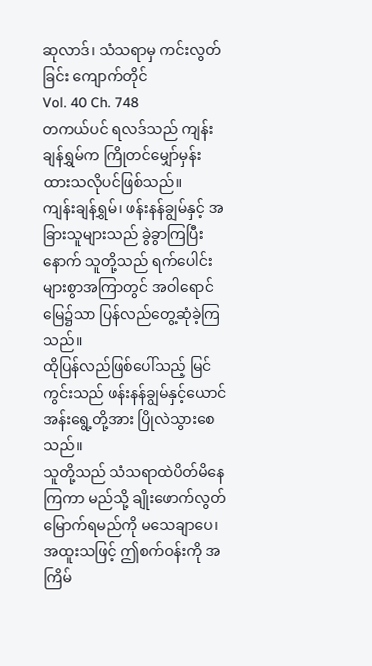ဆုလာဒ်၊ သံသရာမှ ကင်းလွတ်ခြင်း ကျောက်တိုင်
Vol. 40 Ch. 748
တကယ်ပင် ရလဒ်သည် ကျန်းချန်ရွှမ်က ကြိုတင်မျှော်မှန်းထားသလိုပင်ဖြစ်သည်။
ကျန်းချန်ရွှမ်၊ ဖန်းနန်ချွမ်နှင့် အခြားသူများသည် ခွဲခွာကြပြီးနောက် သူတို့သည် ရက်ပေါင်းများစွာအကြာတွင် အဝါရောင်မြေ၌သာ ပြန်လည်တွေ့ဆုံခဲ့ကြသည်။
ထိုပြန်လည်ဖြစ်ပေါ်သည့် မြင်ကွင်းသည် ဖန်းနန်ချွမ်နှင့်ယောင်အန်းရွေ့တို့အား ပြိုလဲသွားစေသည်။
သူတို့သည် သံသရာထဲပိတ်မိနေကြကာ မည်သို့ ချိုးဖောက်လွတ်မြောက်ရမည်ကို မသေချာပေ၊ အထူးသဖြင့် ဤစက်ဝန်းကို အကြိမ်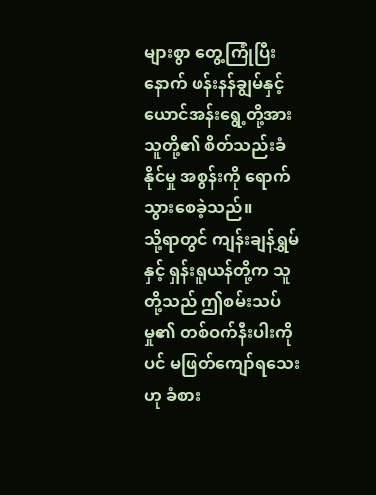များစွာ တွေ့ကြုံပြီးနောက် ဖန်းနန်ချွမ်နှင့် ယောင်အန်းရွေ့တို့အား သူတို့၏ စိတ်သည်းခံနိုင်မှု အစွန်းကို ရောက်သွားစေခဲ့သည်။
သို့ရာတွင် ကျန်းချန်ရွှမ်နှင့် ရှန်းရူယန်တို့က သူတို့သည် ဤစမ်းသပ်မှု၏ တစ်ဝက်နီးပါးကိုပင် မဖြတ်ကျော်ရသေးဟု ခံစား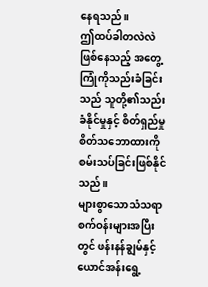နေရသည်။
ဤထပ်ခါတလဲလဲဖြစ်နေသည့် အတွေ့ကြုံကိုသည်းခံခြင်းသည် သူတို့၏သည်းခံနိုင်မှုနှင့် စိတ်ရှည်မှု စိတ်သဘောထားကို စမ်းသပ်ခြင်းဖြစ်နိုင်သည်။
များစွာသောသံသရာစက်ဝန်းများအပြီးတွင် ဖန်းနန်ချွမ်နှင့် ယောင်အန်းရွေ့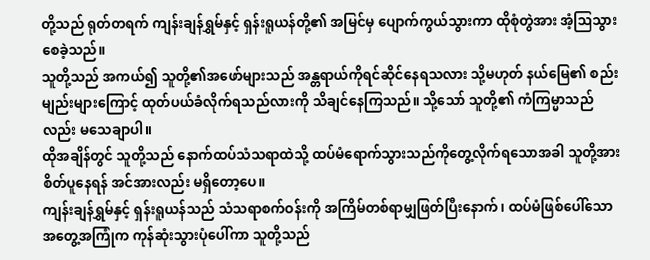တို့သည် ရုတ်တရက် ကျန်းချန်ရွှမ်နှင့် ရှန်းရူယန်တို့၏ အမြင်မှ ပျောက်ကွယ်သွားကာ ထိုစုံတွဲအား အံ့ဩသွားစေခဲ့သည်။
သူတို့သည် အကယ်၍ သူတို့၏အဖော်များသည် အန္တရာယ်ကိုရင်ဆိုင်နေရသလား သို့မဟုတ် နယ်မြေ၏ စည်းမျည်းများကြောင့် ထုတ်ပယ်ခံလိုက်ရသည်လားကို သိချင်နေကြသည်။ သို့သော် သူတို့၏ ကံကြမ္မာသည်လည်း မသေချာပါ။
ထိုအချိန်တွင် သူတို့သည် နောက်ထပ်သံသရာထဲသို့ ထပ်မံရောက်သွားသည်ကိုတွေ့လိုက်ရသောအခါ သူတို့အား စိတ်ပူနေရန် အင်အားလည်း မရှိတော့ပေ။
ကျန်းချန်ရွှမ်နှင့် ရှန်းရူယန်သည် သံသရာစက်ဝန်းကို အကြိမ်တစ်ရာမျှဖြတ်ပြီးနောက်၊ ထပ်မံဖြစ်ပေါ်သော အတွေ့အကြုံက ကုန်ဆုံးသွားပုံပေါ်ကာ သူတို့သည်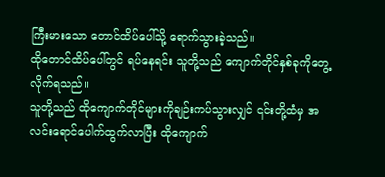ကြီးမားသော တောင်ထိပ်ပေါ်သို့ ရောက်သွားခဲ့သည်။
ထိုတောင်ထိပ်ပေါ်တွင် ရပ်နေရင်း သူတို့သည် ကျောက်တိုင်နှစ်ခုကိုတွေ့လိုက်ရသည်။
သူတို့သည် ထိုကျောက်တိုင်များကိုချဉ်းကပ်သွားလျှင် ၎င်းတို့ထံမှ အလင်းရောင်ပေါက်ထွက်လာပြီး ထိုကျောက်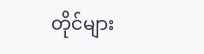တိုင်များ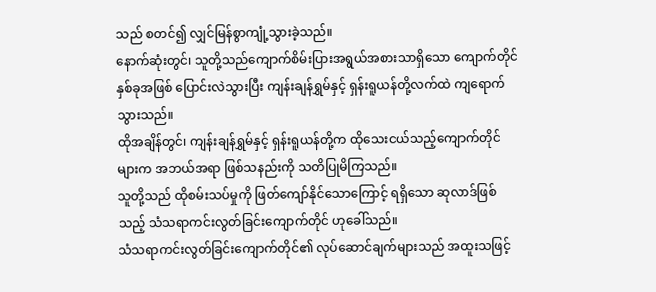သည် စတင်၍ လျှင်မြန်စွာကျုံ့သွားခဲ့သည်။
နောက်ဆုံးတွင်၊ သူတို့သည်ကျောက်စိမ်းပြားအရွယ်အစားသာရှိသော ကျောက်တိုင်နှစ်ခုအဖြစ် ပြောင်းလဲသွားပြီး ကျန်းချန်ရွှမ်နှင့် ရှန်းရူယန်တို့လက်ထဲ ကျရောက်သွားသည်။
ထိုအချိန်တွင်၊ ကျန်းချန်ရွှမ်နှင့် ရှန်းရူယန်တို့က ထိုသေးငယ်သည့်ကျောက်တိုင်များက အဘယ်အရာ ဖြစ်သနည်းကို သတိပြုမိကြသည်။
သူတို့သည် ထိုစမ်းသပ်မှုကို ဖြတ်ကျော်နိုင်သောကြောင့် ရရှိသော ဆုလာဒ်ဖြစ်သည့် သံသရာကင်းလွတ်ခြင်းကျောက်တိုင် ဟုခေါ်သည်။
သံသရာကင်းလွတ်ခြင်းကျောက်တိုင်၏ လုပ်ဆောင်ချက်များသည် အထူးသဖြင့်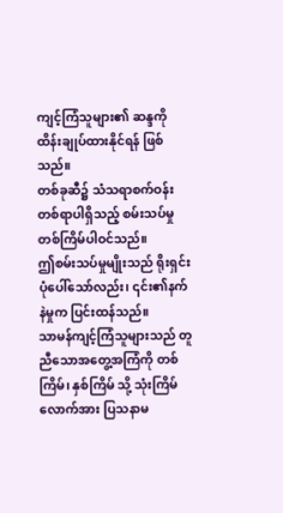ကျင့်ကြံသူများ၏ ဆန္ဒကိုထိန်းချုပ်ထားနိုင်ရန် ဖြစ်သည်။
တစ်ခုဆီ၌ သံသရာစက်ဝန်း တစ်ရာပါရှိသည့် စမ်းသပ်မှုတစ်ကြိမ်ပါဝင်သည်။
ဤစမ်းသပ်မှုမျိုးသည် ရိုးရှင်းပုံပေါ်သော်လည်း၊ ၎င်း၏နက်နဲမှုက ပြင်းထန်သည်။
သာမန်ကျင့်ကြံသူများသည် တူညီသောအတွေ့အကြံကို တစ်ကြိမ်၊ နှစ်ကြိမ် သို့ သုံးကြိမ်လောက်အား ပြသနာမ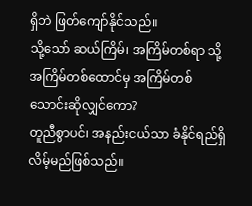ရှိဘဲ ဖြတ်ကျော်နိုင်သည်။
သို့သော် ဆယ်ကြိမ်၊ အကြိမ်တစ်ရာ သို့ အကြိမ်တစ်ထောင်မှ အကြိမ်တစ်သောင်းဆိုလျှင်ကော?
တူညီစွာပင်၊ အနည်းငယ်သာ ခံနိုင်ရည်ရှိလိမ့်မည်ဖြစ်သည်။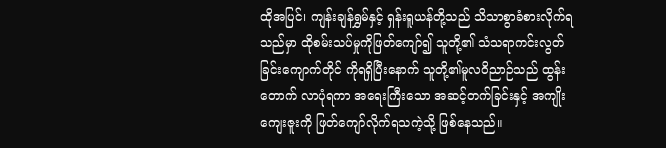ထိုအပြင်၊ ကျန်းချန်ရွှမ်နှင့် ရှန်းရူယန်တို့သည် သိသာစွာခံစားလိုက်ရသည်မှာ ထိုစမ်းသပ်မှုကိုဖြတ်ကျော်၍ သူတို့၏ သံသရာကင်းလွတ်ခြင်းကျောက်တိုင် ကိုရရှိပြီးနောက် သူတို့၏မူလဝိညာဉ်သည် ထွန်းတောက် လာပုံရကာ အရေးကြီးသော အဆင့်တက်ခြင်းနှင့် အကျိုးကျေးဇူးကို ဖြတ်ကျော်လိုက်ရသကဲ့သို့ ဖြစ်နေသည်။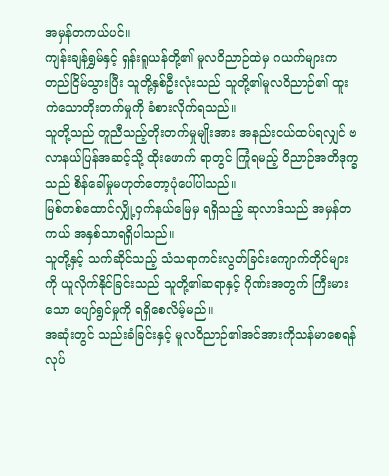အမှန်တကယ်ပင်။
ကျန်းချန်ရွှမ်နှင့် ရှန်းရူယန်တို့၏ မူလဝိညာဉ်ထဲမှ ဂယက်များက တည်ငြိမ်သွားပြီး သူတို့နှစ်ဦးလုံးသည် သူတို့၏မူလဝိညာဉ်၏ ထူးကဲသောတိုးတက်မှုကို ခံစားလိုက်ရသည်။
သူတို့သည် တူညီသည့်တိုးတက်မှုမျိုးအား အနည်းငယ်ထပ်ရလျှင် ဗလာနယ်ပြန်အဆင့်သို့ ထိုးဖောက် ရာတွင် ကြုံရမည့် ဝိညာဉ်အတိဒုက္ခသည် စိန်ခေါ်မှုမဟုတ်တော့ပုံပေါ်ပါသည်။
မြစ်တစ်ထောင်လျှို့ဝှက်နယ်မြေမှ ရရှိသည့် ဆုလာဒ်သည် အမှန်တကယ် အနှစ်သာရရှိပါသည်။
သူတို့နှင့် သက်ဆိုင်သည့် သံသရာကင်းလွတ်ခြင်းကျောက်တိုင်များကို ယူလိုက်နိုင်ခြင်းသည် သူတို့၏ဆရာနှင့် ဂိုဏ်းအတွက် ကြီးမားသော ပျော်ရွင်မှုကို ရရှိစေလိမ့်မည်။
အဆုံးတွင် သည်းခံခြင်းနှင့် မူလဝိညာဉ်၏အင်အားကိုသန်မာစေရန် လုပ်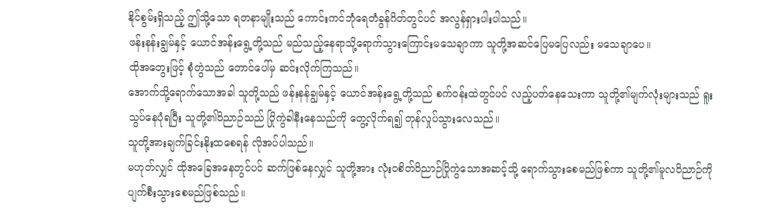နိုင်စွမ်းရှိသည့် ဤသို့သော ရတနာမျိုးသည် ကောင်းကင်ဘုံရေတံခွန်ဂိတ်တွင်ပင် အလွန်ရှားပါးပါသည်။
ဖန်းနန်းချွမ်နှင့် ယောင်အန်းရွေ့တို့သည် မည်သည့်နေရာသို့ရောက်သွားကြောင်းမသေချာကာ သူတို့အဆင်ပြေမပြေလည်း မသေချာပေ။
ထိုအတွေးဖြင့် စုံတွဲသည် တောင်ပေါ်မှ ဆင်းလိုက်ကြသည်။
အောက်သို့ရောက်သောအခါ သူတို့သည် ဖန်းနန်ချွမ်နှင့် ယောင်အန်းရွေ့တို့သည် စက်ဝန်းထဲတွင်ပင် လည့်ပတ်နေသေးကာ သူတို့၏မျက်လုံးများသည် ရူးသွပ်နေပုံရပြီး သူတို့၏ဝိညာဉ်သည် ပြိုကွဲခါနီးနေသည်ကို တွေ့လိုက်ရ၍ တုန်လှုပ်သွားလေသည်။
သူတို့အားချက်ခြင်းနိုးထစေရန် လိုအပ်ပါသည်။
မဟုတ်လျှင် ထိုအခြေအနေတွင်ပင် ဆက်ဖြစ်နေလျှင် သူတို့အား လုံးဝစိတ်ဝိညာဉ်ပြိုကွဲသောအဆင့်သို့ ရောက်သွားစေမည်ဖြစ်ကာ သူတို့၏မူလဝိညာဉ်ကို ပျက်စီးသွားစေမည်ဖြစ်သည်။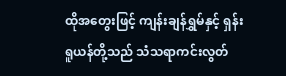ထိုအတွေးဖြင့် ကျန်းချန်ရွှမ်နှင့် ရှန်းရူယန်တို့သည် သံသရာကင်းလွတ်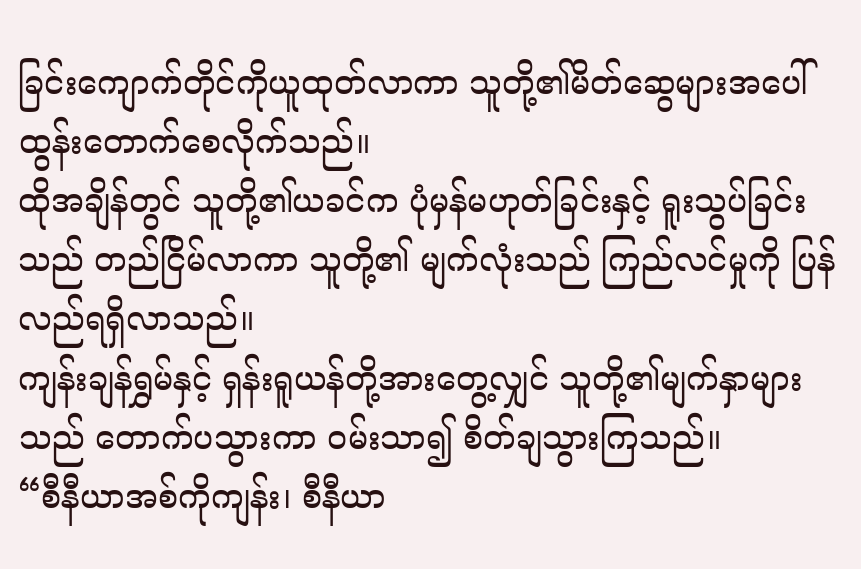ခြင်းကျောက်တိုင်ကိုယူထုတ်လာကာ သူတို့၏မိတ်ဆွေများအပေါ် ထွန်းတောက်စေလိုက်သည်။
ထိုအချိန်တွင် သူတို့၏ယခင်က ပုံမှန်မဟုတ်ခြင်းနှင့် ရူးသွပ်ခြင်းသည် တည်ငြိမ်လာကာ သူတို့၏ မျက်လုံးသည် ကြည်လင်မှုကို ပြန်လည်ရရှိလာသည်။
ကျန်းချန်ရွှမ်နှင့် ရှန်းရူယန်တို့အားတွေ့လျှင် သူတို့၏မျက်နှာများသည် တောက်ပသွားကာ ဝမ်းသာ၍ စိတ်ချသွားကြသည်။
“စီနီယာအစ်ကိုကျန်း၊ စီနီယာ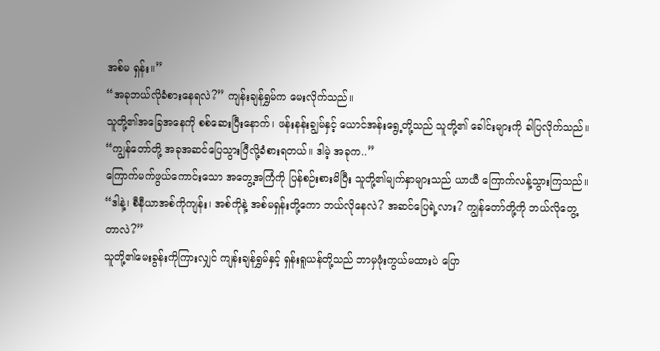အစ်မ ရှန်း။”
“အခုဘယ်လိုခံစားနေရလဲ?” ကျန်းချန်ရွှမ်က မေးလိုက်သည်။
သူတို့၏အခြေအနေကို စစ်ဆေးပြီးနောက်၊ ဖန်းနန်းချွမ်နှင့် ယောင်အန်းရွေ့တို့သည် သူတို့၏ ခေါင်းများကို ခါပြလိုက်သည်။
“ကျွန်တော်တို့ အခုအဆင်ပြေသွားပြီလို့ခံစားရတယ်။ ဒါမဲ့ အခုက..”
ကြောက်မက်ဖွယ်ကောင်းသော အတွေ့အကြံကို ပြန်စဉ်းစားမိပြီး သူတို့၏မျက်နှာများသည် ယာယီ ကြောက်လန့်သွားကြသည်။
“ဒါနဲ့၊ စီနီယာအစ်ကိုကျန်း၊ အစ်ကိုနဲ့ အစ်မရှန်းတို့ကော ဘယ်လိုနေလဲ? အဆင်ပြေရဲ့လား? ကျွန်တော်တို့ကို ဘယ်လိုတွေ့တာလဲ?”
သူတို့၏မေးခွန်းကိုကြားလျှင် ကျန်းချန်ရွှမ်နှင့် ရှန်းရူယန်တို့သည် ဘာမှဖုံးကွယ်မထားပဲ ပြော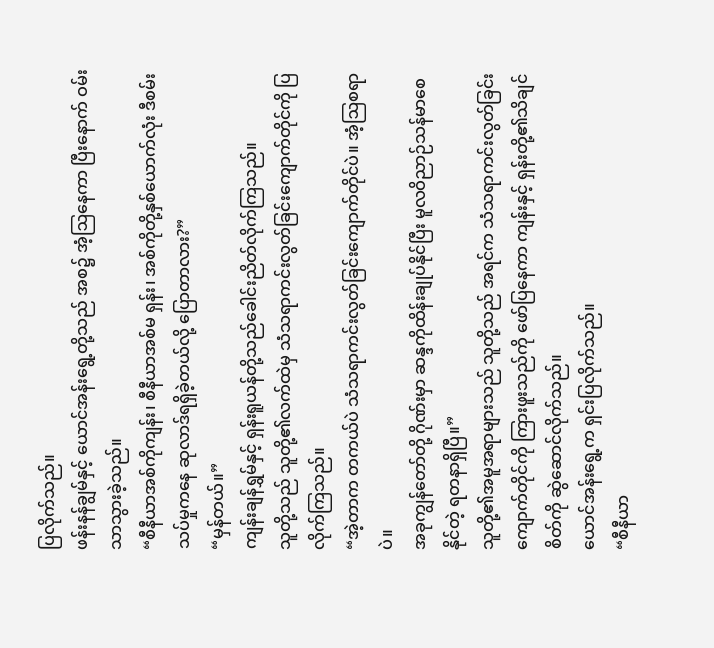ပြလိုက်သည်။
ဖန်းနန်ချွမ်နှင့် ယောင်အန်းရွေ့တို့သည် အစ၌ အံ့ဩနေကာ ပြီးနောက် ဝမ်းသာသွားခဲ့သည်။
“စီနီယာအစ်ကိုကျန်း၊ စီနီယာအစ်မ ရှန်း၊ အစ်ကိုတို့နှစ်ယောက်လုံး ဒီစမ်းသပ်မှုကနေ ဆုလာဒ်ရရှိခဲ့တယ်လို့ ပြောတာလား?”
“မှန်တယ်။”
ကျန်းချန်ရွှမ်နှင့် ရှန်းရူယန်တို့သည်ခေါင်းညိတ်လိုက်ကြသည်။
သူတို့သည် သူတို့၏လက်ထဲမှ သံသရာကင်းလွတ်ခြင်းကျောက်တိုင်ကို ပြလိုက်ကြသည်။
“အဲ့တာက တကယ်ပဲ သံသရာကင်းလွတ်ခြင်းကျောက်တိုင်ပဲ။ အံ့ဩစရာပဲ။
အခုကျွန်တော်တို့ ဂိုဏ်းမှာ ဆန္ဒကိုထိန်းချုပ်နိုင်ပြီး မူလဝိညာဉ်သန်မာစေနိုင်တဲ့ ရတနာရှိပြီ။”
သူတို့၏အမူအရာများသည် သူတို့သည် အရင်က သံသရာကင်းလွတ်ခြင်းကျောက်တိုင်ကို ကြားဖူးသည်ကို ဖော်ပြနေကာ ကျန်းနှင့် ရှန်းတို့၏သိချင်စိတ်ကို ဆွဲဆောင်လိုက်သည်။
ယောင်အန်းရွေ့က ရှင်းပြလိုက်သည်။
“စီနီယာ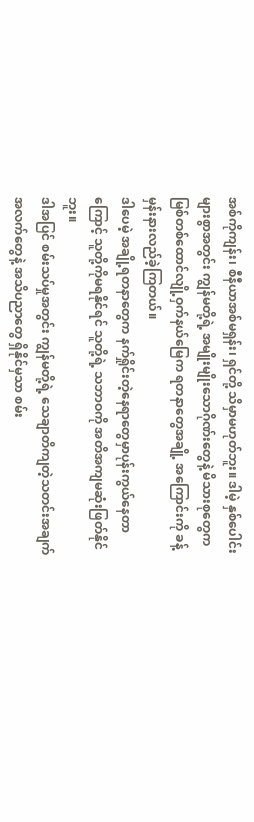အစ်ကိုကျန်း၊ စီနီယာအစ်မရှန်း၊ ရှင်တို့ သိမှာမဟုတ်ဘူး။ ဒါမဲ့ နှစ်ပေါင်းများစွာအတွင်း ကျွန်မတို့ရဲ့ အမျိုးမျိုးသောဂိုဏ်းတွေနဲ့ မိသားစုတွေက မြစ်တစ်ထောင်လျို့ဝှက်နယ်မြေက ရတနာတွေအချို့ အကြောင်းကို ခန့်မှန်းနားလည်ခဲ့ကြတယ်။
ဒါပေမဲ့ အချို့ရတနာတွေက နက်ရှိုင်းတဲ့နေရာတွေမှာပုန်းကွယ်နေတာကြောင့် သူတို့ကိုမရနိုင်ရင် သူတို့ရဲ့ သဘာဝကို အတိအကျမဆုံးဖြတ်နိုင်ဘူး။
ဒါအပြင် စမ်းသပ်မှုအတွင်း ကျွန်မတို့ရဲ့ သေချာတိကျတဲ့သတင်းအချက်အလက်တွေနဲ့ အသိပညာတွေ ရှိနိုင်မှသာ စမ်း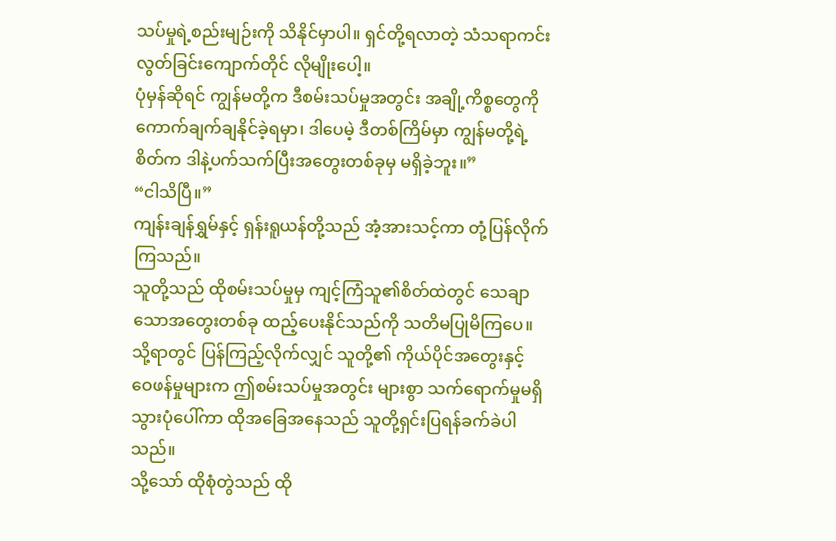သပ်မှုရဲ့စည်းမျဉ်းကို သိနိုင်မှာပါ။ ရှင်တို့ရလာတဲ့ သံသရာကင်းလွတ်ခြင်းကျောက်တိုင် လိုမျိုးပေါ့။
ပုံမှန်ဆိုရင် ကျွန်မတို့က ဒီစမ်းသပ်မှုအတွင်း အချို့ကိစ္စတွေကို ကောက်ချက်ချနိုင်ခဲ့ရမှာ၊ ဒါပေမဲ့ ဒီတစ်ကြိမ်မှာ ကျွန်မတို့ရဲ့စိတ်က ဒါနဲ့ပက်သက်ပြီးအတွေးတစ်ခုမှ မရှိခဲ့ဘူး။”
“ငါသိပြီ။”
ကျန်းချန်ရွှမ်နှင့် ရှန်းရူယန်တို့သည် အံ့အားသင့်ကာ တုံ့ပြန်လိုက်ကြသည်။
သူတို့သည် ထိုစမ်းသပ်မှုမှ ကျင့်ကြံသူ၏စိတ်ထဲတွင် သေချာသောအတွေးတစ်ခု ထည့်ပေးနိုင်သည်ကို သတိမပြုမိကြပေ။
သို့ရာတွင် ပြန်ကြည့်လိုက်လျှင် သူတို့၏ ကိုယ်ပိုင်အတွေးနှင့် ဝေဖန်မှုများက ဤစမ်းသပ်မှုအတွင်း များစွာ သက်ရောက်မှုမရှိသွားပုံပေါ်ကာ ထိုအခြေအနေသည် သူတို့ရှင်းပြရန်ခက်ခဲပါသည်။
သို့သော် ထိုစုံတွဲသည် ထို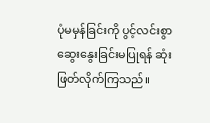ပုံမမှန်ခြင်းကို ပွင့်လင်းစွာဆွေးနွေးခြင်းမပြုရန် ဆုံးဖြတ်လိုက်ကြသည်။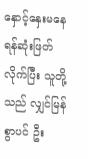နှောင့်နှေးမနေရန်ဆုံးဖြတ်လိုက်ပြီး သူတို့သည် လျှင်မြန်စွာပင် ဦး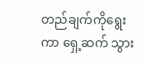တည်ချက်ကိုရွေးကာ ရှေ့ဆက် သွား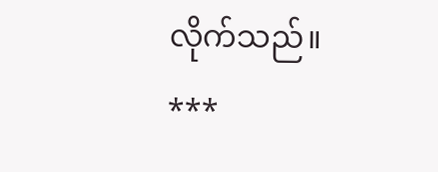လိုက်သည်။
***